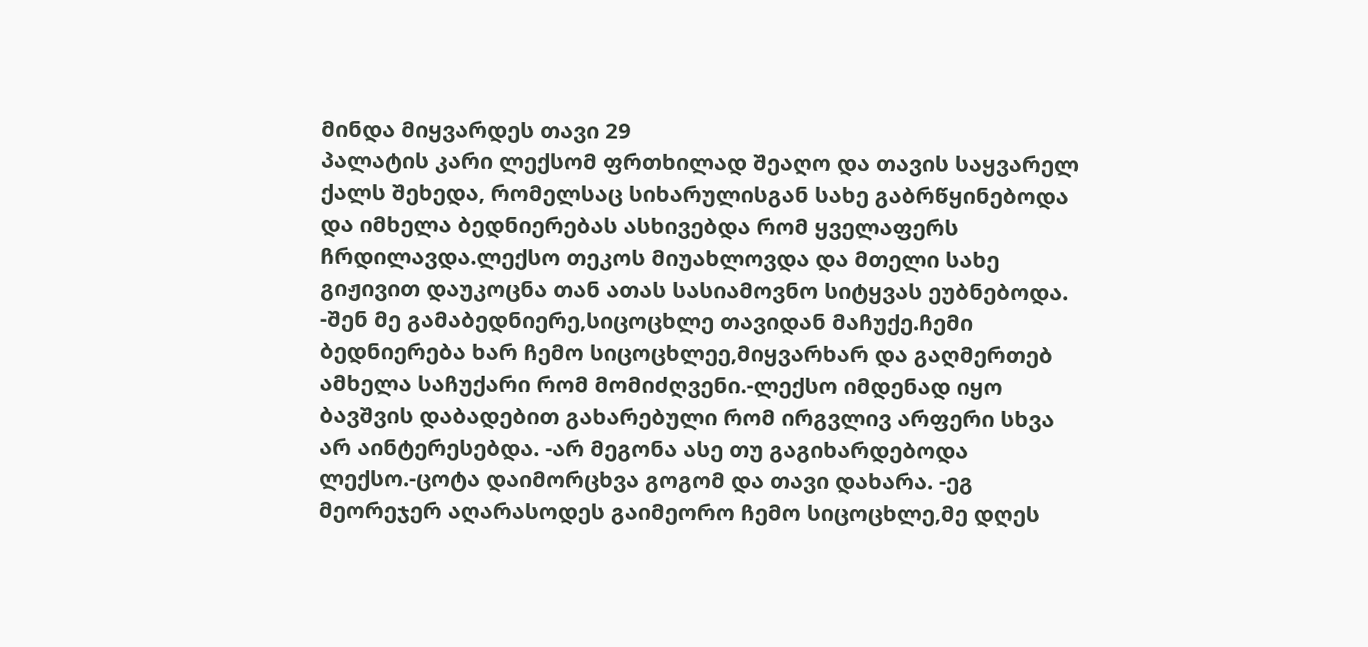მინდა მიყვარდეს თავი 29
პალატის კარი ლექსომ ფრთხილად შეაღო და თავის საყვარელ ქალს შეხედა, რომელსაც სიხარულისგან სახე გაბრწყინებოდა და იმხელა ბედნიერებას ასხივებდა რომ ყველაფერს ჩრდილავდა.ლექსო თეკოს მიუახლოვდა და მთელი სახე გიჟივით დაუკოცნა თან ათას სასიამოვნო სიტყვას ეუბნებოდა. -შენ მე გამაბედნიერე,სიცოცხლე თავიდან მაჩუქე.ჩემი ბედნიერება ხარ ჩემო სიცოცხლეე,მიყვარხარ და გაღმერთებ ამხელა საჩუქარი რომ მომიძღვენი.-ლექსო იმდენად იყო ბავშვის დაბადებით გახარებული რომ ირგვლივ არფერი სხვა არ აინტერესებდა. -არ მეგონა ასე თუ გაგიხარდებოდა ლექსო.-ცოტა დაიმორცხვა გოგომ და თავი დახარა. -ეგ მეორეჯერ აღარასოდეს გაიმეორო ჩემო სიცოცხლე,მე დღეს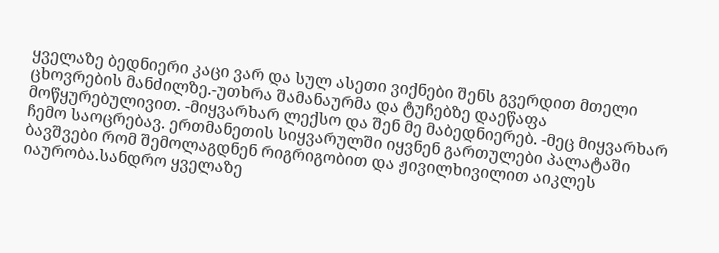ყველაზე ბედნიერი კაცი ვარ და სულ ასეთი ვიქნები შენს გვერდით მთელი ცხოვრების მანძილზე.-უთხრა შამანაურმა და ტუჩებზე დაეწაფა მოწყურებულივით. -მიყვარხარ ლექსო და შენ მე მაბედნიერებ. -მეც მიყვარხარ ჩემო საოცრებავ. ერთმანეთის სიყვარულში იყვნენ გართულები პალატაში ბავშვები რომ შემოლაგდნენ რიგრიგობით და ჟივილხივილით აიკლეს იაურობა.სანდრო ყველაზე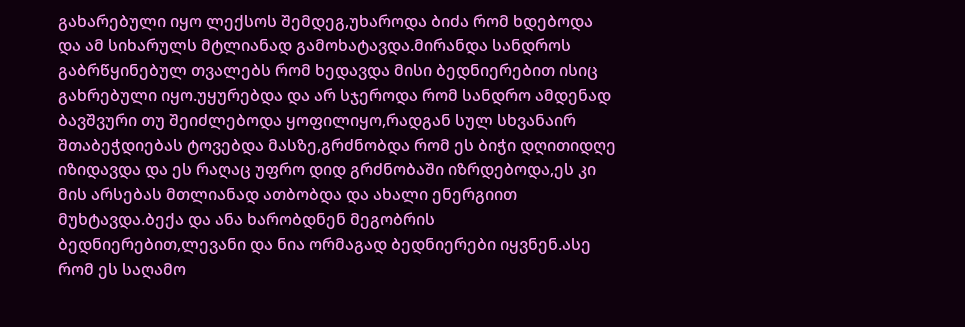გახარებული იყო ლექსოს შემდეგ,უხაროდა ბიძა რომ ხდებოდა და ამ სიხარულს მტლიანად გამოხატავდა.მირანდა სანდროს გაბრწყინებულ თვალებს რომ ხედავდა მისი ბედნიერებით ისიც გახრებული იყო.უყურებდა და არ სჯეროდა რომ სანდრო ამდენად ბავშვური თუ შეიძლებოდა ყოფილიყო,რადგან სულ სხვანაირ შთაბეჭდიებას ტოვებდა მასზე,გრძნობდა რომ ეს ბიჭი დღითიდღე იზიდავდა და ეს რაღაც უფრო დიდ გრძნობაში იზრდებოდა,ეს კი მის არსებას მთლიანად ათბობდა და ახალი ენერგიით მუხტავდა.ბექა და ანა ხარობდნენ მეგობრის ბედნიერებით,ლევანი და ნია ორმაგად ბედნიერები იყვნენ.ასე რომ ეს საღამო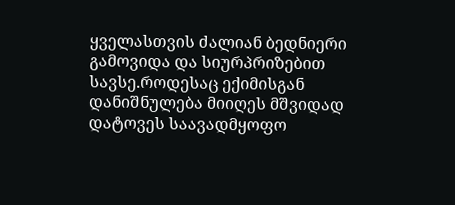ყველასთვის ძალიან ბედნიერი გამოვიდა და სიურპრიზებით სავსე.როდესაც ექიმისგან დანიშნულება მიიღეს მშვიდად დატოვეს საავადმყოფო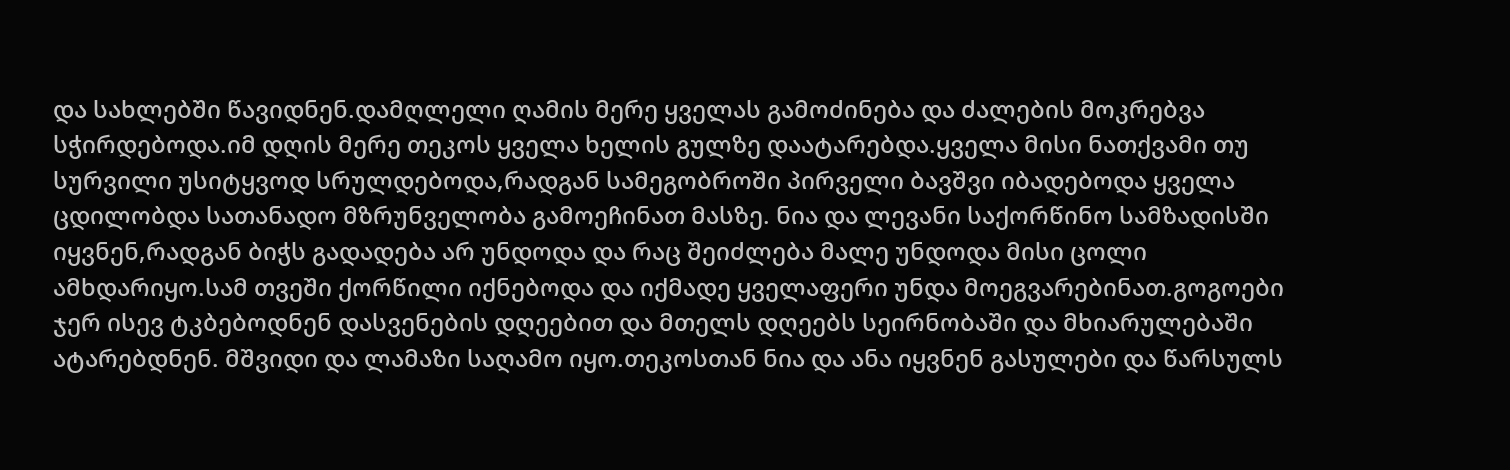და სახლებში წავიდნენ.დამღლელი ღამის მერე ყველას გამოძინება და ძალების მოკრებვა სჭირდებოდა.იმ დღის მერე თეკოს ყველა ხელის გულზე დაატარებდა.ყველა მისი ნათქვამი თუ სურვილი უსიტყვოდ სრულდებოდა,რადგან სამეგობროში პირველი ბავშვი იბადებოდა ყველა ცდილობდა სათანადო მზრუნველობა გამოეჩინათ მასზე. ნია და ლევანი საქორწინო სამზადისში იყვნენ,რადგან ბიჭს გადადება არ უნდოდა და რაც შეიძლება მალე უნდოდა მისი ცოლი ამხდარიყო.სამ თვეში ქორწილი იქნებოდა და იქმადე ყველაფერი უნდა მოეგვარებინათ.გოგოები ჯერ ისევ ტკბებოდნენ დასვენების დღეებით და მთელს დღეებს სეირნობაში და მხიარულებაში ატარებდნენ. მშვიდი და ლამაზი საღამო იყო.თეკოსთან ნია და ანა იყვნენ გასულები და წარსულს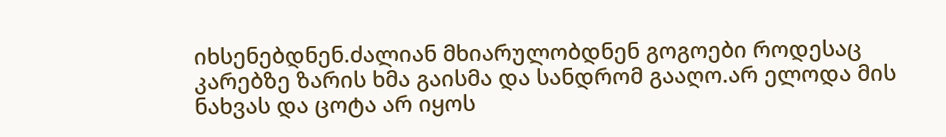იხსენებდნენ.ძალიან მხიარულობდნენ გოგოები როდესაც კარებზე ზარის ხმა გაისმა და სანდრომ გააღო.არ ელოდა მის ნახვას და ცოტა არ იყოს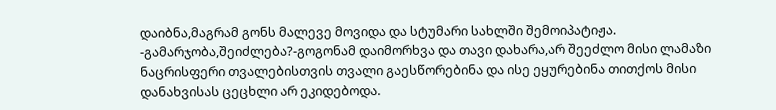დაიბნა,მაგრამ გონს მალევე მოვიდა და სტუმარი სახლში შემოიპატიჟა. -გამარჯობა,შეიძლება?-გოგონამ დაიმორხვა და თავი დახარა,არ შეეძლო მისი ლამაზი ნაცრისფერი თვალებისთვის თვალი გაესწორებინა და ისე ეყურებინა თითქოს მისი დანახვისას ცეცხლი არ ეკიდებოდა.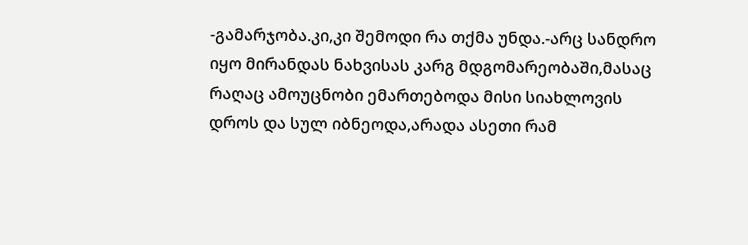-გამარჯობა.კი,კი შემოდი რა თქმა უნდა.-არც სანდრო იყო მირანდას ნახვისას კარგ მდგომარეობაში,მასაც რაღაც ამოუცნობი ემართებოდა მისი სიახლოვის დროს და სულ იბნეოდა,არადა ასეთი რამ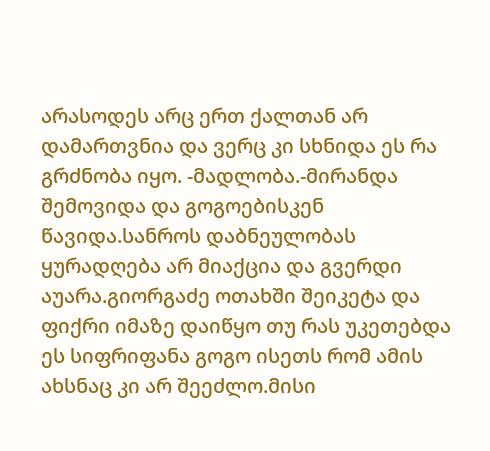არასოდეს არც ერთ ქალთან არ დამართვნია და ვერც კი სხნიდა ეს რა გრძნობა იყო. -მადლობა.-მირანდა შემოვიდა და გოგოებისკენ წავიდა.სანროს დაბნეულობას ყურადღება არ მიაქცია და გვერდი აუარა.გიორგაძე ოთახში შეიკეტა და ფიქრი იმაზე დაიწყო თუ რას უკეთებდა ეს სიფრიფანა გოგო ისეთს რომ ამის ახსნაც კი არ შეეძლო.მისი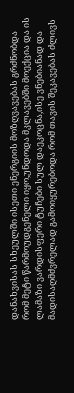დანახვისას სხეულში ისეთი ენერგიის მოზღვავებას გრძნობდა რომ მეტი წარმოუდგენელი იყო,უნდოდა მკლავებში მოექცია და ის ლამაზი ვარდისფერი ტუჩები სულ დაეკოცნა,ისე ვნებიანად და მადისაღმძვრელად გამოიყურებოდა რომ თავის შეკავებას ძლივს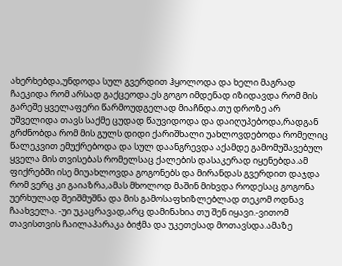ახერხებდა,უნდოდა სულ გვერდით ჰყოლოდა და ხელი მაგრად ჩაეკიდა რომ არსად გაქცეოდა.ეს გოგო იმდენად იზიდავდა რომ მის გარეშე ყველაფერი წარმოუდგელად მიაჩნდა.თუ დროზე არ უშველიდა თავს საქმე ცუდად წაუვიდოდა და დაიღუპებოდა,რადგან გრძნობდა რომ მის გულს დიდი ქარიშხალი უახლოვდებოდა რომელიც წალეკვით ემუქრებოდა და სულ დაანგრევდა აქამდე გამომუშავებულ ყველა მის თვისებას რომელსაც ქალების დასაკერად იყენებდა.ამ ფიქრებში ისე მიუახლოვდა გოგონებს და მირანდას გვერდით დაჯდა რომ ვერც კი გაიაზრა,ამას მხოლოდ მაშინ მიხვდა როდესაც გოგონა უერხულად შეიშმუშნა და მის გამოსაფხიზლებლად თეკომ ოდნავ ჩაახველა. -უი უკაცრავად,არც დამინახია თუ შენ იყავი.-ვითომ თავისთვის ჩაილაპარაკა ბიჭმა და უკეთესად მოთავსდა.ამაზე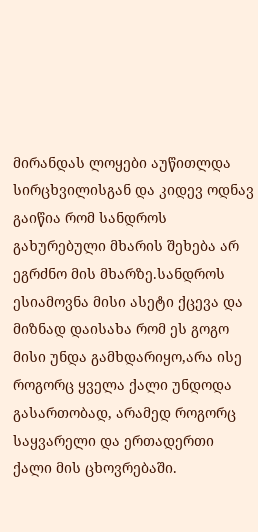მირანდას ლოყები აუწითლდა სირცხვილისგან და კიდევ ოდნავ გაიწია რომ სანდროს გახურებული მხარის შეხება არ ეგრძნო მის მხარზე.სანდროს ესიამოვნა მისი ასეტი ქცევა და მიზნად დაისახა რომ ეს გოგო მისი უნდა გამხდარიყო,არა ისე როგორც ყველა ქალი უნდოდა გასართობად, არამედ როგორც საყვარელი და ერთადერთი ქალი მის ცხოვრებაში.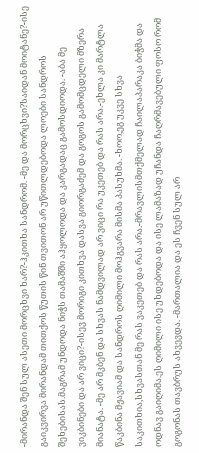-მირანდა შენ სულ ასეთი მორცხვი ხარ?-ჰკითხა სანდრომ. -მე და მორცხვი?საიდან მოიტანე?-ისე გაიკვირვა მირანდამ თითქოს წუთის წინ თვითონ არ უწითლდებოდა ლოები სანდროს შეხებისას.მაგრამ უნდოდა ნიჭს თამაშში აჰყოლოდა და კარგადაც გამოსდიოდა. -აბა მე ვიკბინები და არ ვიცი?-ისევ მორიგი კითხვა დასვა გიორგაძემ და გოგოს გამომცდელი მზერა მიანატა. -მე არ მკბენ და სხვას ნამდვილად არ ვიცი რა უკეთებ და რას არა.-ეხლა კი მარტლა წაკბინა მჟავიამ და სანდროს ღიმილი მოჰგვარა მისმა პასუხმა. -ხოო,ეგ უკვე სხვა საკითხია,სხვასთან მე რას ვაკეთებ და რას არა.-მრავლისმთქმელად ჩაილაპარაკა ბიჭმა და ოდნავ გაიღიმა.ეს ღიმილი ისე უხდებოდა და ისე ლამაზად უჩანდა ჩაღრმავებული ფოსო რომ გოგონას თავბრუს ახვევდა. -მართალია და ეს ჩვენ სულ არ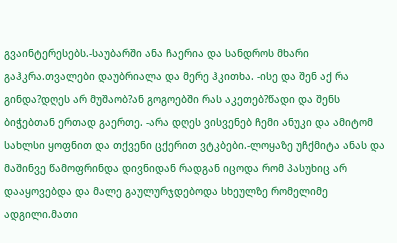გვაინტერესებს.-საუბარში ანა ჩაერია და სანდროს მხარი გაჰკრა.თვალები დაუბრიალა და მერე ჰკითხა. -ისე და შენ აქ რა გინდა?დღეს არ მუშაობ?ან გოგოებში რას აკეთებ?წადი და შენს ბიჭებთან ერთად გაერთე. -არა დღეს ვისვენებ ჩემი ანუკი და ამიტომ სახლსი ყოფნით და თქვენი ცქერით ვტკბები.-ლოყაზე უჩქმიტა ანას და მაშინვე წამოფრინდა დივნიდან რადგან იცოდა რომ პასუხიც არ დააყოვებდა და მალე გაულურჯდებოდა სხეულზე რომელიმე ადგილი.მათი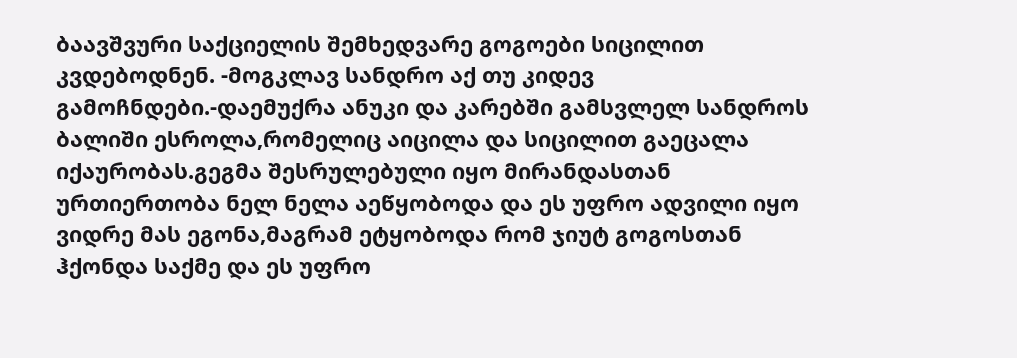ბაავშვური საქციელის შემხედვარე გოგოები სიცილით კვდებოდნენ. -მოგკლავ სანდრო აქ თუ კიდევ გამოჩნდები.-დაემუქრა ანუკი და კარებში გამსვლელ სანდროს ბალიში ესროლა,რომელიც აიცილა და სიცილით გაეცალა იქაურობას.გეგმა შესრულებული იყო მირანდასთან ურთიერთობა ნელ ნელა აეწყობოდა და ეს უფრო ადვილი იყო ვიდრე მას ეგონა,მაგრამ ეტყობოდა რომ ჯიუტ გოგოსთან ჰქონდა საქმე და ეს უფრო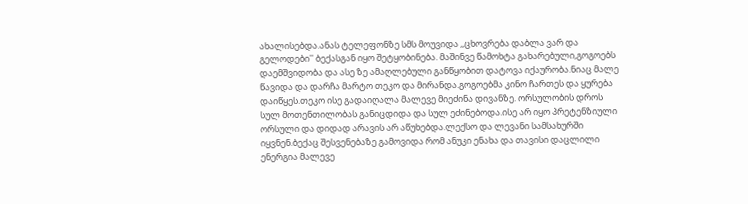ახალისებდა.ანას ტელეფონზე სმს მოუვიდა ,,ცხოვრება დაბლა ვარ და გელოდები'' ბექასგან იყო შეტყობინება. მაშინვე წამოხტა გახარებული,გოგოებს დაემშვიდობა და ასე ზე ამაღლებული განწყობით დატოვა იქაურობა.ნიაც მალე წავიდა და დარჩა მარტო თეკო და მირანდა.გოგოებმა კინო ჩართეს და ყურება დაიწყეს.თეკო ისე გადაიღალა მალევე მიეძინა დივანზე. ორსულობის დროს სულ მოთენთილობას განიცდიდა და სულ ეძინებოდა.ისე არ იყო პრეტენზიული ორსული და დიდად არავის არ აწუხებდა.ლექსო და ლევანი სამსახურში იყვნენ.ბექაც შესვენებაზე გამოვიდა რომ ანუკი ენახა და თავისი დაცლილი ენერგია მალევე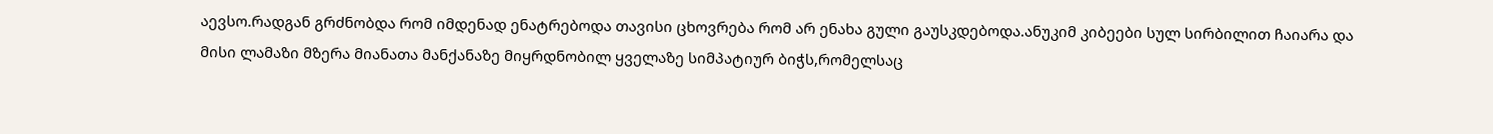აევსო.რადგან გრძნობდა რომ იმდენად ენატრებოდა თავისი ცხოვრება რომ არ ენახა გული გაუსკდებოდა.ანუკიმ კიბეები სულ სირბილით ჩაიარა და მისი ლამაზი მზერა მიანათა მანქანაზე მიყრდნობილ ყველაზე სიმპატიურ ბიჭს,რომელსაც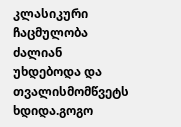კლასიკური ჩაცმულობა ძალიან უხდებოდა და თვალისმომწვეტს ხდიდა.გოგო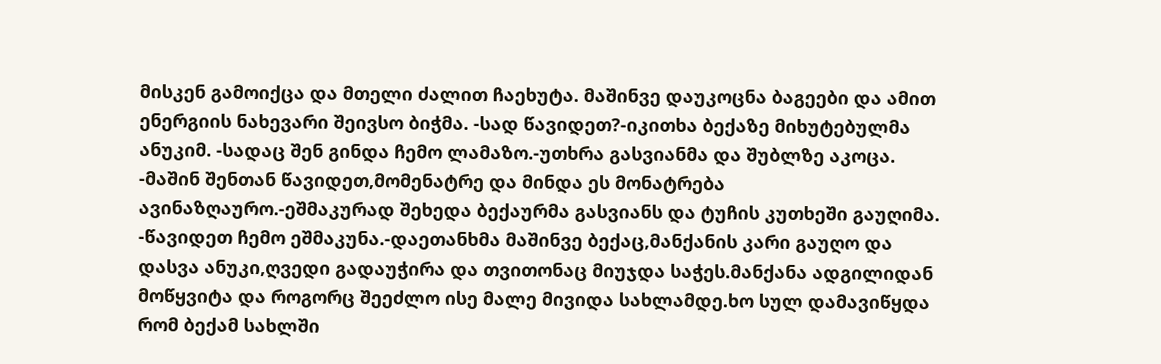მისკენ გამოიქცა და მთელი ძალით ჩაეხუტა. მაშინვე დაუკოცნა ბაგეები და ამით ენერგიის ნახევარი შეივსო ბიჭმა. -სად წავიდეთ?-იკითხა ბექაზე მიხუტებულმა ანუკიმ. -სადაც შენ გინდა ჩემო ლამაზო.-უთხრა გასვიანმა და შუბლზე აკოცა. -მაშინ შენთან წავიდეთ,მომენატრე და მინდა ეს მონატრება ავინაზღაურო.-ეშმაკურად შეხედა ბექაურმა გასვიანს და ტუჩის კუთხეში გაუღიმა. -წავიდეთ ჩემო ეშმაკუნა.-დაეთანხმა მაშინვე ბექაც,მანქანის კარი გაუღო და დასვა ანუკი,ღვედი გადაუჭირა და თვითონაც მიუჯდა საჭეს.მანქანა ადგილიდან მოწყვიტა და როგორც შეეძლო ისე მალე მივიდა სახლამდე.ხო სულ დამავიწყდა რომ ბექამ სახლში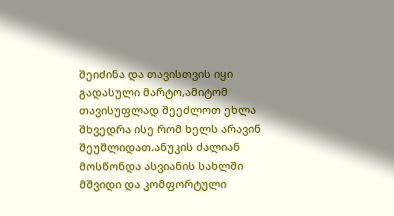შეიძინა და თავისთვის იყი გადასული მარტო,ამიტომ თავისუფლად შეეძლოთ ეხლა შხვედრა ისე რომ ხელს არავინ შეუშლიდათ.ანუკის ძალიან მოსწონდა ასვიანის სახლში მშვიდი და კომფორტული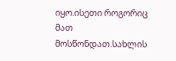იყო.ისეთი როგორიც მათ მოსწონდათ.სახლის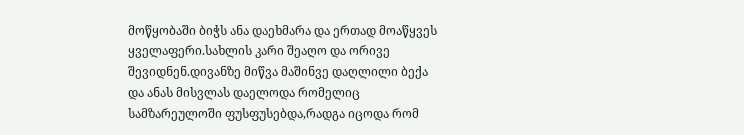მოწყობაში ბიჭს ანა დაეხმარა და ერთად მოაწყვეს ყველაფერი.სახლის კარი შეაღო და ორივე შევიდნენ.დივანზე მიწვა მაშინვე დაღლილი ბექა და ანას მისვლას დაელოდა რომელიც სამზარეულოში ფუსფუსებდა,რადგა იცოდა რომ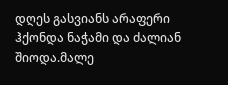დღეს გასვიანს არაფერი ჰქონდა ნაჭამი და ძალიან შიოდა.მალე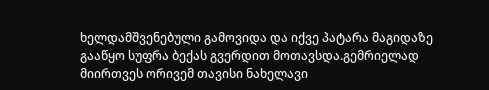ხელდამშვენებული გამოვიდა და იქვე პატარა მაგიდაზე გააწყო სუფრა ბექას გვერდით მოთავსდა.გემრიელად მიირთვეს ორივემ თავისი ნახელავი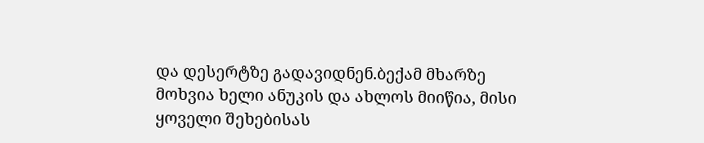და დესერტზე გადავიდნენ.ბექამ მხარზე მოხვია ხელი ანუკის და ახლოს მიიწია, მისი ყოველი შეხებისას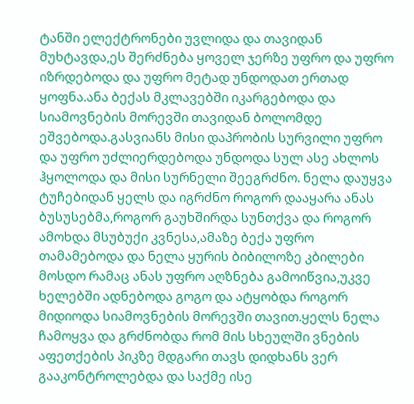ტანში ელექტრონები უვლიდა და თავიდან მუხტავდა,ეს შერძნება ყოველ ჯერზე უფრო და უფრო იზრდებოდა და უფრო მეტად უნდოდათ ერთად ყოფნა.ანა ბექას მკლავებში იკარგებოდა და სიამოვნების მორევში თავიდან ბოლომდე ეშვებოდა.გასვიანს მისი დაპრობის სურვილი უფრო და უფრო უძლიერდებოდა უნდოდა სულ ასე ახლოს ჰყოლოდა და მისი სურნელი შეეგრძნო. ნელა დაუყვა ტუჩებიდან ყელს და იგრძნო როგორ დააყარა ანას ბუსუსებმა,როგორ გაუხშირდა სუნთქვა და როგორ ამოხდა მსუბუქი კვნესა,ამაზე ბექა უფრო თამამებოდა და ნელა ყურის ბიბილოზე კბილები მოსდო რამაც ანას უფრო აღზნება გამოიწვია,უკვე ხელებში ადნებოდა გოგო და ატყობდა როგორ მიდიოდა სიამოვნების მორევში თავით.ყელს ნელა ჩამოყვა და გრძნობდა რომ მის სხეულში ვნების აფეთქების პიკზე მდგარი თავს დიდხანს ვერ გააკონტროლებდა და საქმე ისე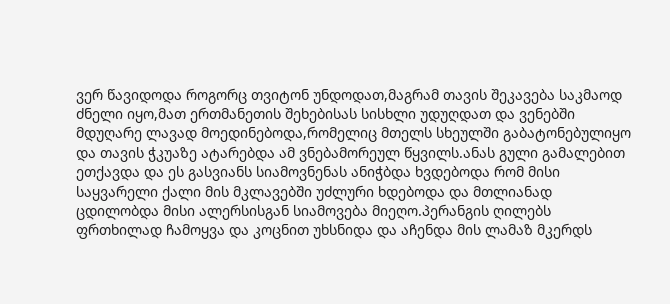ვერ წავიდოდა როგორც თვიტონ უნდოდათ,მაგრამ თავის შეკავება საკმაოდ ძნელი იყო,მათ ერთმანეთის შეხებისას სისხლი უდუღდათ და ვენებში მდუღარე ლავად მოედინებოდა,რომელიც მთელს სხეულში გაბატონებულიყო და თავის ჭკუაზე ატარებდა ამ ვნებამორეულ წყვილს.ანას გული გამალებით ეთქავდა და ეს გასვიანს სიამოვნენას ანიჭბდა ხვდებოდა რომ მისი საყვარელი ქალი მის მკლავებში უძლური ხდებოდა და მთლიანად ცდილობდა მისი ალერსისგან სიამოვება მიეღო.პერანგის ღილებს ფრთხილად ჩამოყვა და კოცნით უხსნიდა და აჩენდა მის ლამაზ მკერდს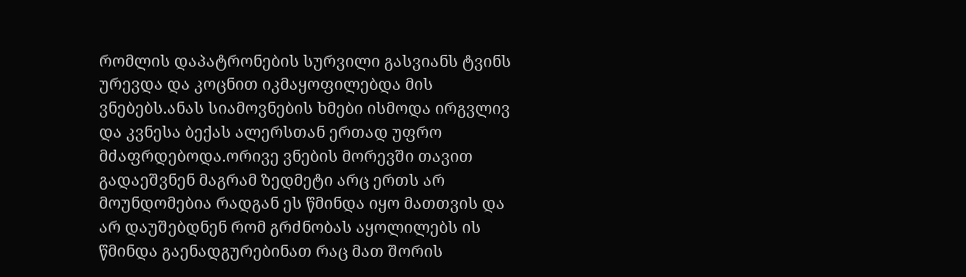რომლის დაპატრონების სურვილი გასვიანს ტვინს ურევდა და კოცნით იკმაყოფილებდა მის ვნებებს.ანას სიამოვნების ხმები ისმოდა ირგვლივ და კვნესა ბექას ალერსთან ერთად უფრო მძაფრდებოდა.ორივე ვნების მორევში თავით გადაეშვნენ მაგრამ ზედმეტი არც ერთს არ მოუნდომებია რადგან ეს წმინდა იყო მათთვის და არ დაუშებდნენ რომ გრძნობას აყოლილებს ის წმინდა გაენადგურებინათ რაც მათ შორის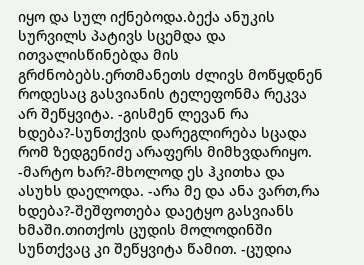იყო და სულ იქნებოდა.ბექა ანუკის სურვილს პატივს სცემდა და ითვალისწინებდა მის გრძნობებს.ერთმანეთს ძლივს მოწყდნენ როდესაც გასვიანის ტელეფონმა რეკვა არ შეწყვიტა. -გისმენ ლევან რა ხდება?-სუნთქვის დარეგლირება სცადა რომ ზედგენიძე არაფერს მიმხვდარიყო. -მარტო ხარ?-მხოლოდ ეს ჰკითხა და ასუხს დაელოდა. -არა მე და ანა ვართ,რა ხდება?-შეშფოთება დაეტყო გასვიანს ხმაში.თითქოს ცუდის მოლოდინში სუნთქვაც კი შეწყვიტა წამით. -ცუდია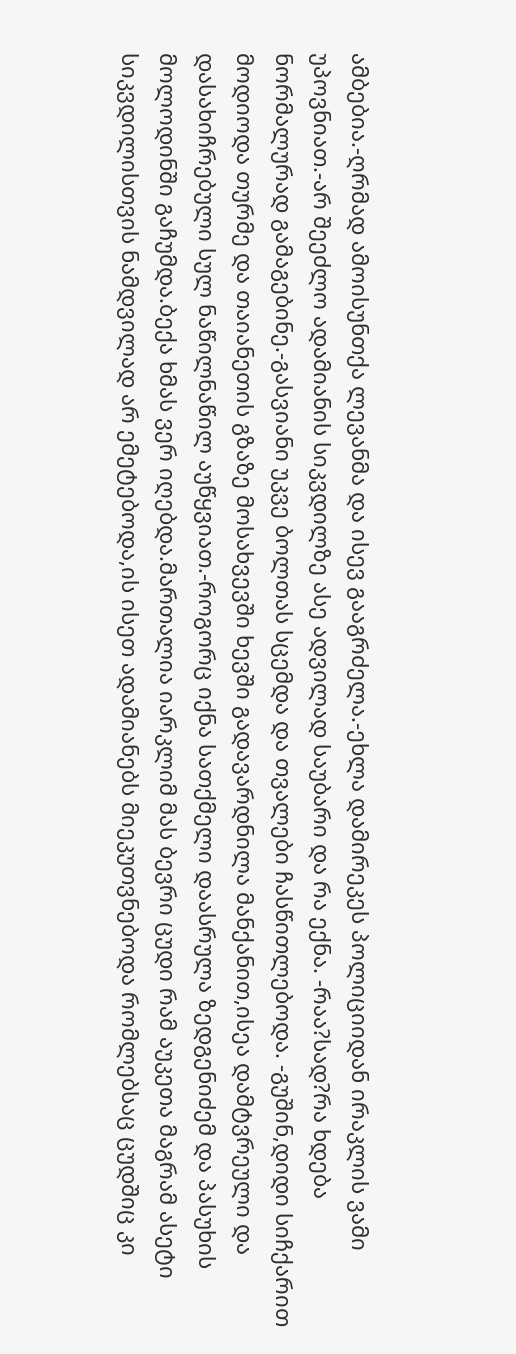ამბებია.-ღრმად ამოისუნთქა ლევანმა და ისევ გააგრძელა.-ეხლა დამირეკეს პოლიციიდან ირაკლის ვამი უპოვნიათ.-არ შეეძლო ადამიანის სიკვდილზე ასე ადვილად საუბარი და რა ექნა. -რაა?სად?რა ხდება ნორმალურად გამაგებინე.-გასვიანი უკვე ბოლთას სცემდა და თვალები ჩასწითლებოდა. -გუშინ,დიდი სიჩქარით მოდიოდა თურმე და თაიანეთის გზაზე მოსახვევში ხევში გადავარდნილა მანქანით,ისეა დამტვრეული და დასახიჩრებული სულ ნაწილნაწილ აუწყვიათ.-როგორც იქნა სათქმელი დაასრულა ზედგენიძემ და პასუხის მოლოდინში გაჩუმდა.ბექა ხმას ვერ იღებდა.მართალია იარკლიმ მას ბევრი ცუდი რამ აუკეთა მაგრამ ასეტი სიკვდილისთვის ნამდვილად არ ემეტებოდა,ის ისეთ ადამიანებს მიეკუთვნებოდა რომლებსაც ცუდშიც კი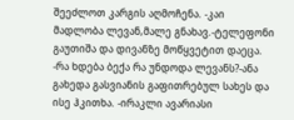შეეძლოთ კარგის აღმოჩენა. -კაი მადლობა ლევან,მალე გნახავ.-ტელეფონი გაუთიშა და დივანზე მოწყვეტით დაეცა. -რა ხდება ბექა რა უნდოდა ლევანს?-ანა გახედა გასვიანის გაფითრებულ სახეს და ისე ჰკითხა. -ირაკლი ავარიასი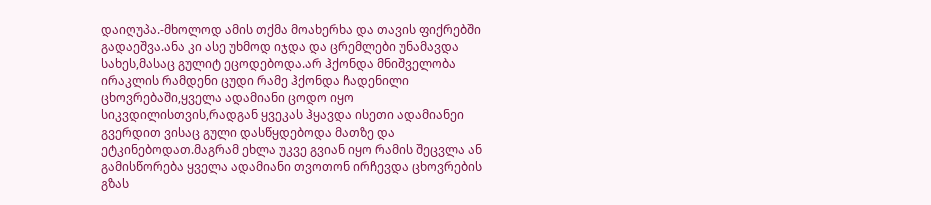დაიღუპა.-მხოლოდ ამის თქმა მოახერხა და თავის ფიქრებში გადაეშვა.ანა კი ასე უხმოდ იჯდა და ცრემლები უნამავდა სახეს,მასაც გულიტ ეცოდებოდა.არ ჰქონდა მნიშველობა ირაკლის რამდენი ცუდი რამე ჰქონდა ჩადენილი ცხოვრებაში,ყველა ადამიანი ცოდო იყო სიკვდილისთვის,რადგან ყვეკას ჰყავდა ისეთი ადამიანეი გვერდით ვისაც გული დასწყდებოდა მათზე და ეტკინებოდათ.მაგრამ ეხლა უკვე გვიან იყო რამის შეცვლა ან გამისწორება ყველა ადამიანი თვოთონ ირჩევდა ცხოვრების გზას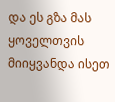და ეს გზა მას ყოველთვის მიიყვანდა ისეთ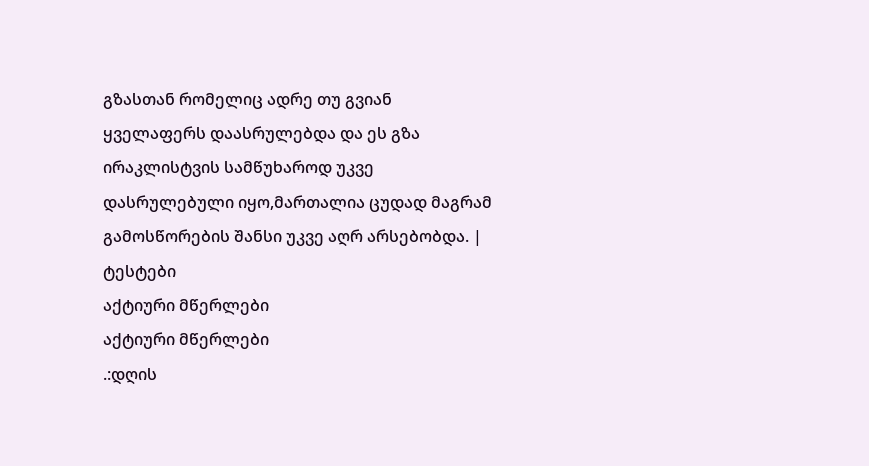გზასთან რომელიც ადრე თუ გვიან ყველაფერს დაასრულებდა და ეს გზა ირაკლისტვის სამწუხაროდ უკვე დასრულებული იყო,მართალია ცუდად მაგრამ გამოსწორების შანსი უკვე აღრ არსებობდა. |
ტესტები
აქტიური მწერლები
აქტიური მწერლები
.:დღის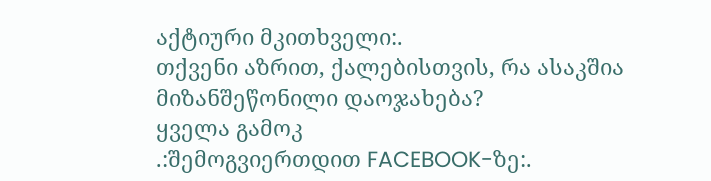აქტიური მკითხველი:.
თქვენი აზრით, ქალებისთვის, რა ასაკშია მიზანშეწონილი დაოჯახება?
ყველა გამოკ
.:შემოგვიერთდით FACEBOOK-ზე:.